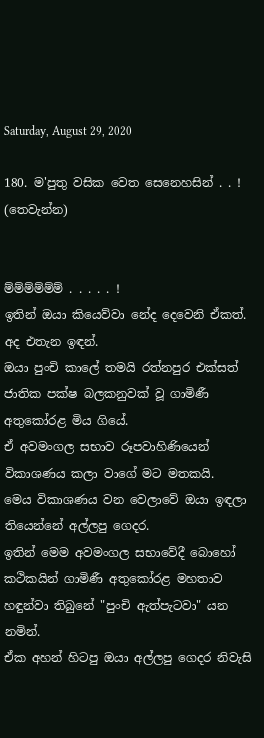Saturday, August 29, 2020

180. ම'පුතු වසික වෙත සෙනෙහසින් . . ! (තෙවැන්න)


ම්ම්ම්ම්ම්ම් . . . . . !
ඉතින් ඔයා කියෙව්වා නේද දෙවෙනි ඒකත්.
අද එතැන ඉඳන්.
ඔයා පුංචි කාලේ තමයි රත්නපුර එක්සත් ජාතික පක්ෂ බලකනුවක් වූ ගාමිණී අතුකෝරළ මිය ගියේ.
ඒ අවමංගල සභාව රූපවාහිණියෙන් විකාශණය කලා වාගේ මට මතකයි.
මෙය විකාශණය වන වෙලාවේ ඔයා ඉඳලා තියෙන්නේ අල්ලපු ගෙදර.
ඉතින් මෙම අවමංගල සභාවේදී බොහෝ කථිකයින් ගාමිණී අතුකෝරළ මහතාව හඳුන්වා තිබුනේ "පුංචි ඇත්පැටවා" යන නමින්.
ඒක අහන් හිටපු ඔයා අල්ලපු ගෙදර නිවැසි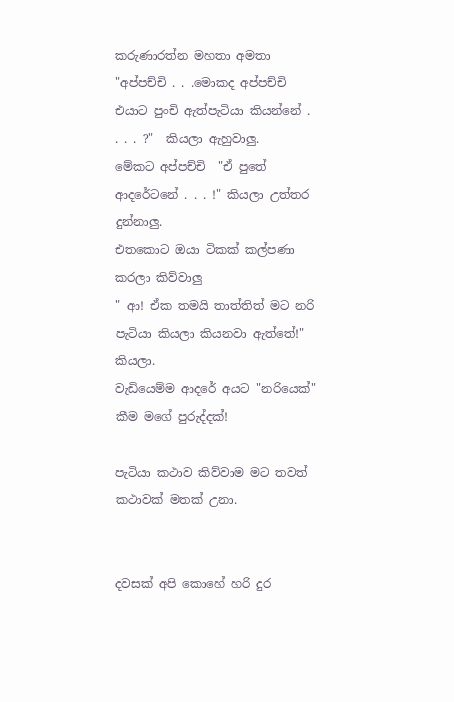කරුණාරත්න මහතා අමතා  "අප්පච්චි . . .මොකද අප්පච්චි එයාට පුංචි ඇත්පැටියා කියන්නේ . . . . ?"  කියලා ඇහුවාලු.
මේකට අප්පච්චි  "ඒ පුතේ ආදරේටනේ . . . !" කියලා උත්තර දුන්නාලු.
එතකොට ඔයා ටිකක් කල්පණා කරලා කිව්වාලු
" ආ! ඒක තමයි තාත්තිත් මට නරි පැටියා කියලා කියනවා ඇත්තේ!" කියලා.
වැඩියෙම්ම ආදරේ අයට "නරියෙක්" කීම මගේ පුරුද්දක්!

පැටියා කථාව කිව්වාම මට තවත් කථාවක් මතක් උනා.


දවසක් අපි කොහේ හරි දුර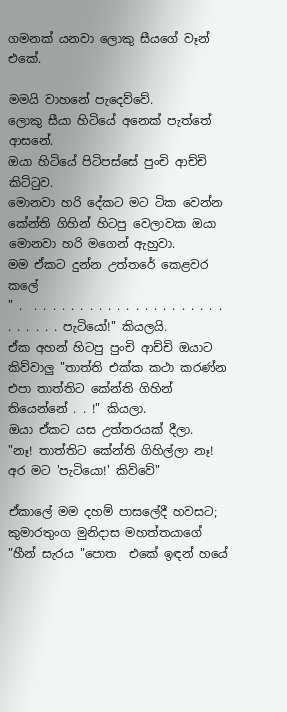ගමනක් යනවා ලොකු සීයගේ වෑන් එකේ.

මමයි වාහනේ පැදෙව්වේ.
ලොකු සීයා හිටියේ අනෙක් පැත්තේ ආසනේ.
ඔයා හිටියේ පිටිපස්සේ පුංචි ආච්චි කිට්ටුව.
මොනවා හරි දේකට මට ටික වෙන්න කේන්ති ගිහින් හිටපු වෙලාවක ඔයා මොනවා හරි මගෙන් ඇහුවා.
මම ඒකට දුන්න උත්තරේ කෙළවර කලේ
" .  . . . . . . . . . . . . . . . . . . . . . . . . . . . පැටියෝ!" කියලයි.
ඒක අහන් හිටපු පුංචි ආච්චි ඔයාට කිව්වාලු "තාත්ති එක්ක කථා කරණ්න එපා තාත්තිට කේන්ති ගිහින් තියෙන්නේ . . !" කියලා.
ඔයා ඒකට යස උත්තරයක් දීලා.
"නෑ! තාත්තිට කේන්ති ගිහිල්ලා නෑ! අර මට 'පැටියො!' කිව්වේ"

ඒකාලේ මම දහම් පාසලේදී හවසට; කුමාරතුංග මුනිදාස මහත්තයාගේ "හීන් සැරය "පොත  එකේ ඉඳන් හයේ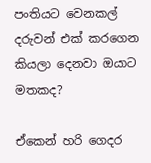පංතියට වෙනකල් දරුවන් එක් කරගෙන කියලා දෙනවා ඔයාට මතකද?

ඒකෙන් හරි ගෙදර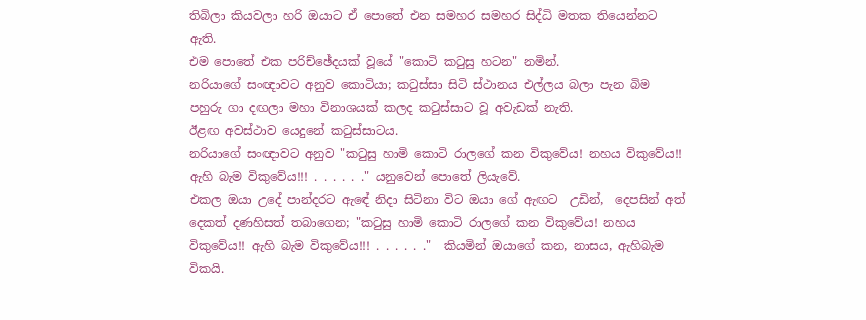තිබිලා කියවලා හරි ඔයාට ඒ පොතේ එන සමහර සමහර සිද්ධි මතක තියෙන්නට ඇති.
එම පොතේ එක පරිච්ඡේදයක් වූයේ "කොටි කටුසු හටන" නමින්.
නරියාගේ සංඥාවට අනුව කොටියා; කටුස්සා සිටි ස්ථානය එල්ලය බලා පැන බිම පහුරු ගා දඟලා මහා විනාශයක් කලද කටුස්සාට වූ අවැඩක් නැති.
ඊළඟ අවස්ථාව යෙදුනේ කටුස්සාටය.
නරියාගේ සංඥාවට අනුව "කටුසු හාමි කොටි රාලගේ කන විකුවේය! නහය විකුවේය!! ඇහි බැම විකුවේය!!! . . . . . ." යනුවෙන් පොතේ ලියැවේ.
එකල ඔයා උදේ පාන්දරට ඇඳේ නිදා සිටිනා විට ඔයා ගේ ඇඟට  උඩින්,  දෙපසින් අත් දෙකත් දණහිසත් තබාගෙන; "කටුසු හාමි කොටි රාලගේ කන විකුවේය! නහය විකුවේය!! ඇහි බැම විකුවේය!!! . . . . . ."  කියමින් ඔයාගේ කන, නාසය, ඇහිබැම විකයි.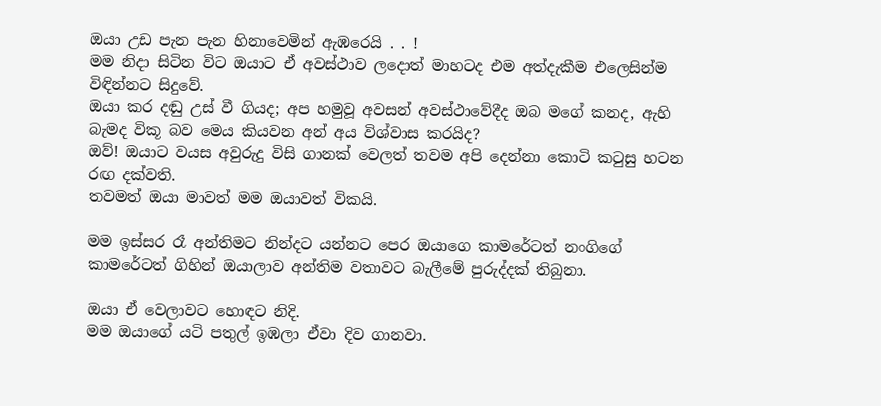ඔයා උඩ පැන පැන හිනාවෙමින් ඇඹරෙයි . . !
මම නිදා සිටින විට ඔයාට ඒ අවස්ථාව ලදොත් මාහටද එම අත්දැකීම එලෙසින්ම විඳින්නට සිදුවේ.
ඔයා කර දඬු උස් වී ගියද; අප හමුවූ අවසන් අවස්ථාවේදීද ඔබ මගේ කනද, ඇහි බැමද විකූ බව මෙය කියවන අන් අය විශ්වාස කරයිද?
ඔව්! ඔයාට වයස අවුරුදු විසි ගානක් වෙලත් තවම අපි දෙන්නා කොටි කටුසු හටන රඟ දක්වති.
තවමත් ඔයා මාවත් මම ඔයාවත් විකයි.

මම ඉස්සර රෑ අන්තිමට නින්දට යන්නට පෙර ඔයාගෙ කාමරේටත් නංගිගේ කාමරේටත් ගිහින් ඔයාලාව අන්තිම වතාවට බැලීමේ පුරුද්දක් තිබුනා.

ඔයා ඒ වෙලාවට හොඳට නිදි.
මම ඔයාගේ යටි පතුල් ඉඹලා ඒවා දිව ගානවා.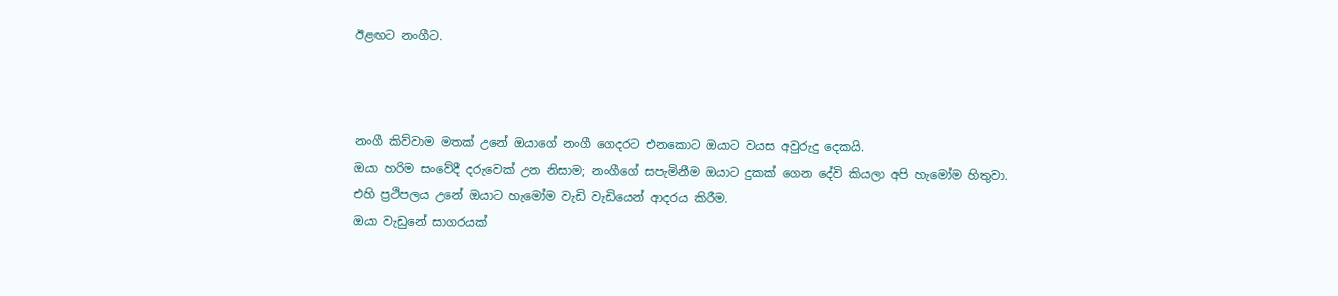ඊළඟට නංගීට.



නංගී කිව්වාම මතක් උනේ ඔයාගේ නංගී ගෙදරට එනකොට ඔයාට වයස අවුරුදු දෙකයි.
ඔයා හරිම සංවේදී දරුවෙක් උන නිසාම; නංගීගේ සපැමිනීම ඔයාට දුකක් ගෙන දේවි කියලා අපි හැමෝම හිතුවා.
එහි ප්‍රථිපලය උනේ ඔයාට හැමෝම වැඩි වැඩියෙන් ආදරය කිරීම.
ඔයා වැඩුනේ සාගරයක්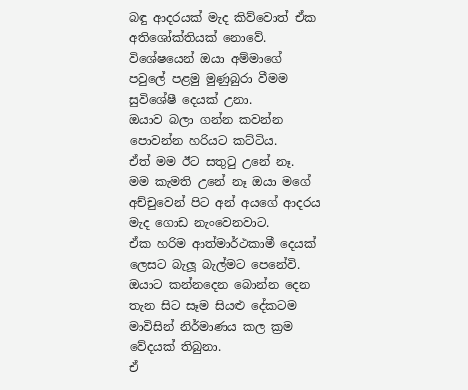බඳු ආදරයක් මැද කිව්වොත් ඒක අතිශෝක්තියක් නොවේ.
විශේෂයෙන් ඔයා අම්මාගේ පවුලේ පළමු මුණුබුරා වීමම සුවිශේෂී දෙයක් උනා.
ඔයාව බලා ගන්න කවන්න පොවන්න හරියට කට්ටිය.
ඒත් මම ඊට සතුටු උනේ නෑ.
මම කැමති උනේ නෑ ඔයා මගේ අච්චුවෙන් පිට අන් අයගේ ආදරය මැද ගොඩ නැංවෙනවාට.
ඒක හරිම ආත්මාර්ථකාමී දෙයක් ලෙසට බැලූ බැල්මට පෙනේවි.
ඔයාට කන්නදෙන බොන්න දෙන  තැන සිට සෑම සියළු දේකටම මාවිසින් නිර්මාණය කල ක්‍රම වේදයක් තිබුනා.
ඒ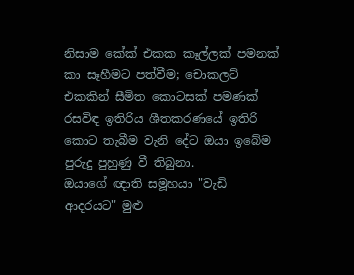නිසාම කේක් එකක කෑල්ලක් පමනක් කා සෑහීමට පත්වීම; චොකලට් එකකින් සීමිත කොටසක් පමණක් රසවිඳ ඉතිරිය ශීතකරණයේ ඉතිරි කොට තැබීම වැනි දේට ඔයා ඉබේම පුරුදු පුහුණු වී තිබුනා.
ඔයාගේ ඥාති සමූහයා "වැඩි ආදරයට" මුළු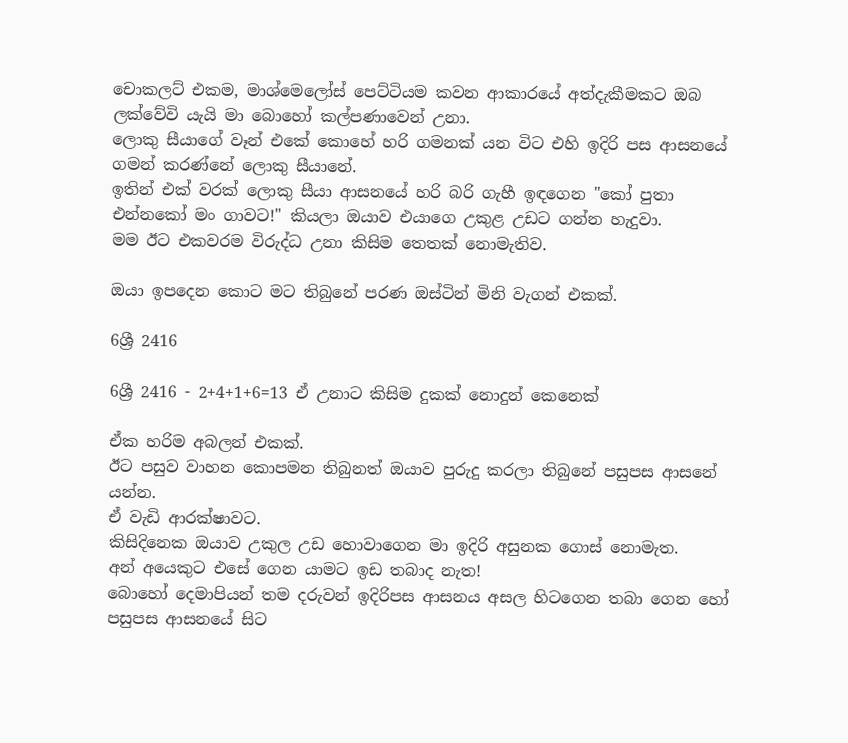චොකලට් එකම, මාශ්මෙලෝස් පෙට්ටියම කවන ආකාරයේ අත්දැකීමකට ඔබ ලක්වේවි යැයි මා බොහෝ කල්පණාවෙන් උනා.
ලොකු සීයාගේ වෑන් එකේ කොහේ හරි ගමනක් යන විට එහි ඉදිරි පස ආසනයේ ගමන් කරණ්නේ ලොකු සීයානේ.
ඉතින් එක් වරක් ලොකු සීයා ආසනයේ හරි බරි ගැහී ඉඳගෙන "කෝ පුතා එන්නකෝ මං ගාවට!" කියලා ඔයාව එයාගෙ උකුළ උඩට ගන්න හැදුවා.
මම ඊට එකවරම විරුද්ධ උනා කිසිම තෙතක් නොමැතිව.

ඔයා ඉපදෙන කොට මට තිබුනේ පරණ ඔස්ටින් මිනි වැගන් එකක්.

6ශ්‍රී 2416

6ශ්‍රී 2416 - 2+4+1+6=13 ඒ උනාට කිසිම දුකක් නොදුන් කෙනෙක්

ඒක හරිම අබලන් එකක්.
ඊට පසුව වාහන කොපමන තිබුනත් ඔයාව පුරුදු කරලා තිබුනේ පසුපස ආසනේ යන්න.
ඒ වැඩි ආරක්ෂාවට.
කිසිදිනෙක ඔයාව උකුල උඩ හොවාගෙන මා ඉදිරි අසුනක ගොස් නොමැත.
අන් අයෙකුට එසේ ගෙන යාමට ඉඩ තබාද නැත!
බොහෝ දෙමාපියන් තම දරුවන් ඉදිරිපස ආසනය අසල හිටගෙන තබා ගෙන හෝ පසුපස ආසනයේ සිට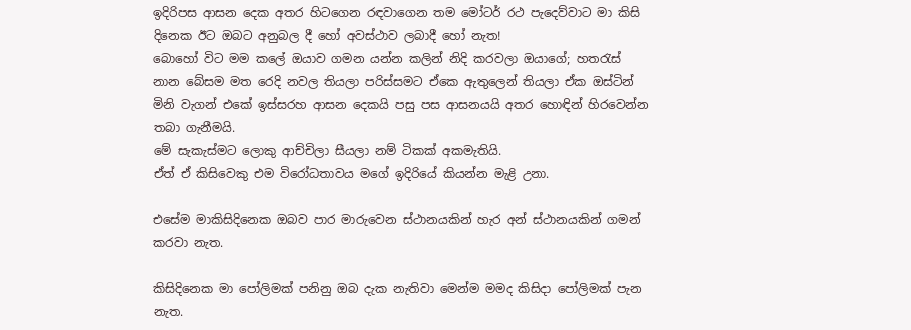ඉදිරිපස ආසන දෙක අතර හිටගෙන රඳවාගෙන තම මෝටර් රථ පැදෙව්වාට මා කිසි දිනෙක ඊට ඔබට අනුබල දී හෝ අවස්ථාව ලබාදී හෝ නැත!
බොහෝ විට මම කලේ ඔයාව ගමන යන්න කලින් නිදි කරවලා ඔයාගේ; හතරැස් නාන බේසම මත රෙදි නවල තියලා පරිස්සමට ඒකෙ ඇතුලෙන් තියලා ඒක ඔස්ටින් මිනි වැගන් එකේ ඉස්සරහ ආසන දෙකයි පසු පස ආසනයයි අතර හොඳින් හිරවෙන්න තබා ගැනීමයි.
මේ සැකැස්මට ලොකු ආච්චිලා සීයලා නම් ටිකක් අකමැතියි.
ඒත් ඒ කිසිවෙකු එම විරෝධතාවය මගේ ඉදිරියේ කියන්න මැළි උනා.

එසේම මාකිසිදිනෙක ඔබව පාර මාරුවෙන ස්ථානයකින් හැර අන් ස්ථානයකින් ගමන් කරවා නැත.

කිසිදිනෙක මා පෝලිමක් පනිනු ඔබ දැක නැතිවා මෙන්ම මමද කිසිදා පෝලිමක් පැන නැත.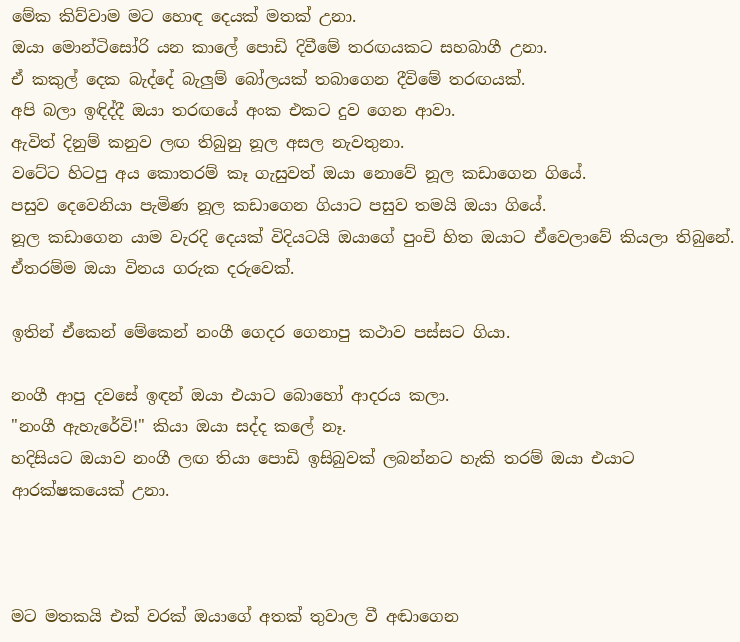මේක කිව්වාම මට හොඳ දෙයක් මතක් උනා.
ඔයා මොන්ටිසෝරි යන කාලේ පොඩි දිවීමේ තරඟයකට සහබාගී උනා.
ඒ කකුල් දෙක බැද්දේ බැලුම් බෝලයක් තබාගෙන දීවිමේ තරඟයක්.
අපි බලා ඉඳිද්දී ඔයා තරඟයේ අංක එකට දුව ගෙන ආවා.
ඇවිත් දිනුම් කනුව ලඟ තිබුනු නූල අසල නැවතුනා.
වටේට හිටපු අය කොතරම් කෑ ගැසුවත් ඔයා නොවේ නූල කඩාගෙන ගියේ.
පසුව දෙවෙනියා පැමිණ නූල කඩාගෙන ගියාට පසුව තමයි ඔයා ගියේ.
නූල කඩාගෙන යාම වැරදි දෙයක් විදියටයි ඔයාගේ පුංචි හිත ඔයාට ඒවෙලාවේ කියලා තිබුනේ.
ඒතරම්ම ඔයා විනය ගරුක දරුවෙක්.

ඉතින් ඒකෙන් මේකෙන් නංගී ගෙදර ගෙනාපු කථාව පස්සට ගියා.

නංගී ආපු දවසේ ඉඳන් ඔයා එයාට බොහෝ ආදරය කලා.
"නංගී ඇහැරේවි!" කියා ඔයා සද්ද කලේ නෑ.
හදිසියට ඔයාව නංගී ලඟ තියා පොඩි ඉසිබුවක් ලබන්නට හැකි තරම් ඔයා එයාට ආරක්ෂකයෙක් උනා.



මට මතකයි එක් වරක් ඔයාගේ අතක් තුවාල වී අඬාගෙන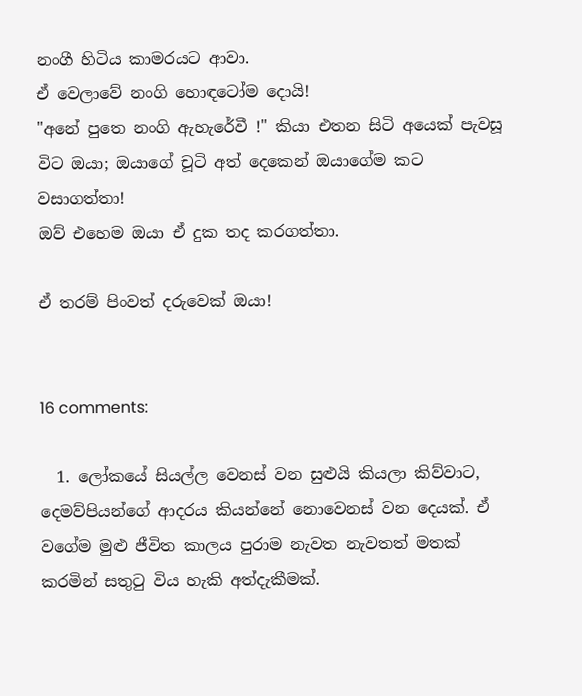නංගී හිටිය කාමරයට ආවා.
ඒ වෙලාවේ නංගි හොඳටෝම දොයි!
"අනේ පුතෙ නංගි ඇහැරේවී !" කියා එතන සිටි අයෙක් පැවසූ විට ඔයා; ඔයාගේ චූටි අත් දෙකෙන් ඔයාගේම කට වසාගත්තා!
ඔව් එහෙම ඔයා ඒ දුක තද කරගත්තා.

ඒ තරම් පිංවත් දරුවෙක් ඔයා!


16 comments:

  1. ලෝකයේ සියල්ල වෙනස් වන සුළුයි කියලා කිව්වාට, දෙමව්පියන්ගේ ආදරය කියන්නේ නොවෙනස් වන දෙයක්. ඒ වගේම මුළු ජීවිත කාලය පුරාම නැවත නැවතත් මතක් කරමින් සතුටු විය හැකි අත්දැකීමක්.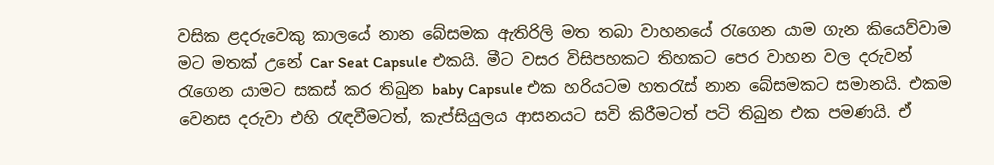වසික ළදරුවෙකු කාලයේ නාන බේසමක ඇතිරිලි මත තබා වාහනයේ රැගෙන යාම ගැන කියෙව්වාම මට මතක් උනේ Car Seat Capsule එකයි. මීට වසර විසිපහකට තිහකට පෙර වාහන වල දරුවන් රැගෙන යාමට සකස් කර තිබුන baby Capsule එක හරියටම හතරැස් නාන බේසමකට සමානයි. එකම වෙනස දරුවා එහි රැඳවීමටත්, කැප්සියුලය ආසනයට සවි කිරීමටත් පටි තිබුන එක පමණයි. ඒ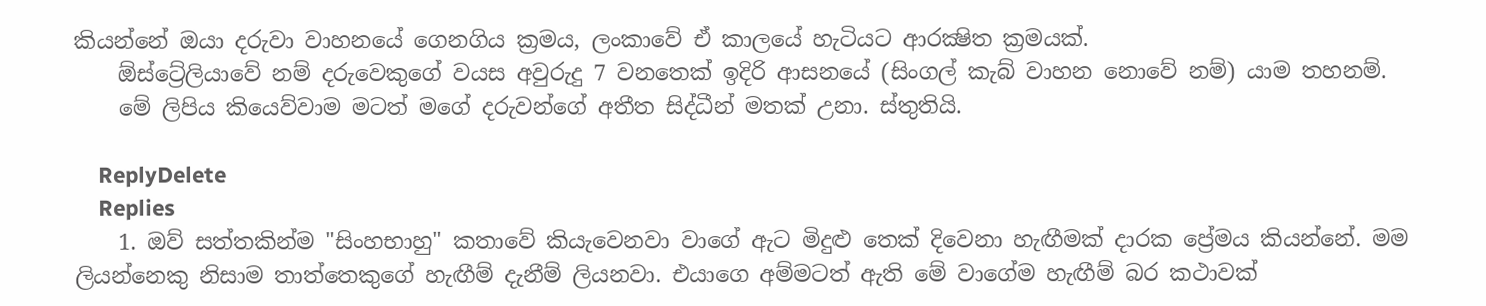කියන්නේ ඔයා දරුවා වාහනයේ ගෙනගිය ක්‍රමය, ලංකාවේ ඒ කාලයේ හැටියට ආරක්‍ෂිත ක්‍රමයක්.
    ඕස්ට්‍රේලියාවේ නම් දරුවෙකුගේ වයස අවුරුදු 7 වනතෙක් ඉදිරි ආසනයේ (සිංගල් කැබ් වාහන නොවේ නම්) යාම තහනම්.
    මේ ලිපිය කියෙව්වාම මටත් මගේ දරුවන්ගේ අතීත සිද්ධීන් මතක් උනා. ස්තුතියි.

    ReplyDelete
    Replies
    1. ඔව් සත්තකින්ම "සිංහභාහු" කතාවේ කියැවෙනවා වාගේ ඇට මිදුළු තෙක් දිවෙනා හැඟීමක් දාරක ප්‍රේමය කියන්නේ. මම ලියන්නෙකු නිසාම තාත්තෙකුගේ හැඟීම් දැනීම් ලියනවා. එයාගෙ අම්මටත් ඇති මේ වාගේම හැඟීම් බර කථාවක්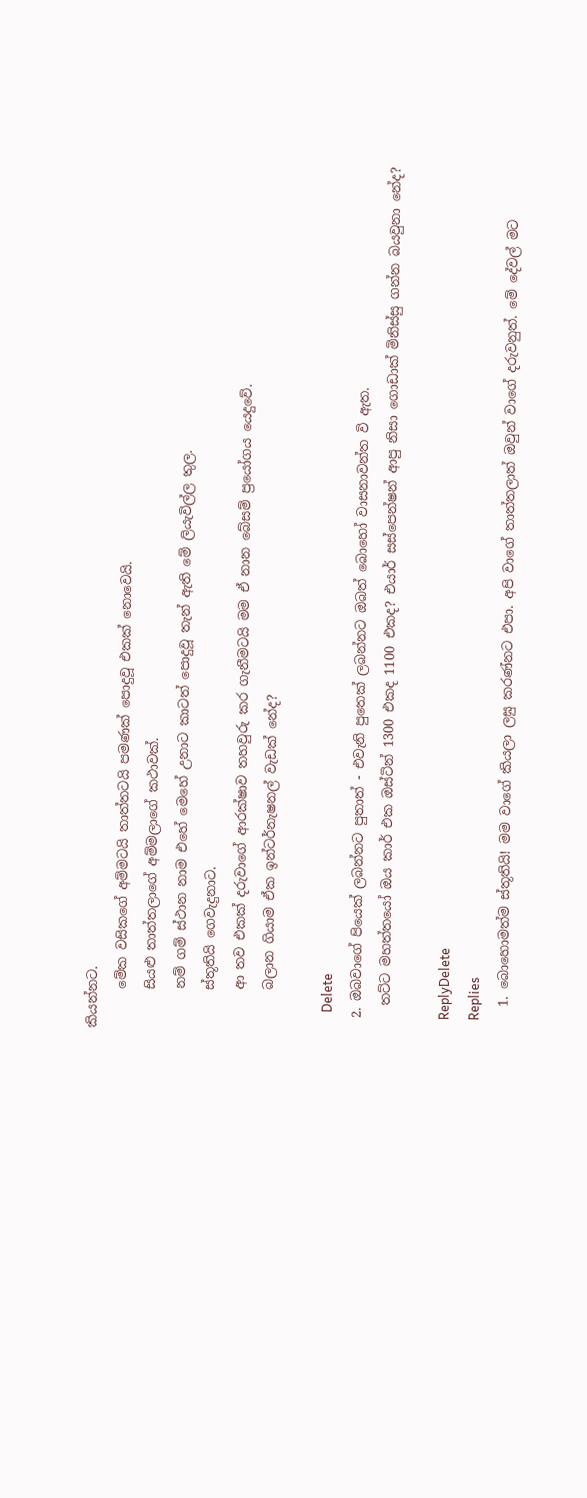කියන්නට.
      මේක වසිකගේ අම්මටයි තාත්තටයි පමණක් පොදුවූ එකක් නොවෙයි.
      සියළු තාත්තලාගේ අම්මලාගේ කථාවක්.
      නම් ගම් ස්ථාන නාම එහේ මෙහේ උනාට කාටත් පොදුවූ තැන් ඇති මේ ලියැවිල්ල තුල.
      ස්තූතියි ගෙවැදුනාට.
      ආ තව එකක් දරුවාගේ ආරක්ෂාව තහවුරු කර ගැනීමටයි මම ඒ නාන බේසම් ප්‍රයෝගය යෙදුවේ.
      බලාන ගියාම ඒක ඉන්ටර්නැෂනල් වැඩක් නේද?

      Delete
  2. ඔබවාගේ පියෙක් ලබන්නට පුතාත් - එවැනි පුතෙක් ලබන්නට ඔබත් බොහෝ වාසනාවන්ත වි ඇත.
    තට්ට මහත්තයෝ ඔය කාර් එක ඔස්ටින් 1300 එකද 1100 එකද? එයාර් සස්පෙන්ෂන් ආපු නිසා ගොඩාක් මිනිස්සු ගන්න බයවුනා නේද?

    ReplyDelete
    Replies
    1. බොහොමත්ම ස්තූතියි! මම වාගේ කියලා ලඝු කරණ්නට එපා. අපි වාගේ තාත්තලාත් ඔවුන් වාගේ දරුවනුත්. මේ දේවල් මට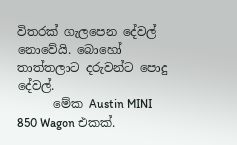විතරක් ගැලපෙන දේවල් නොවේයි. බොහෝ තාත්තලාට දරුවන්ට පොදු දේවල්.
      මේක Austin MINI 850 Wagon එකක්.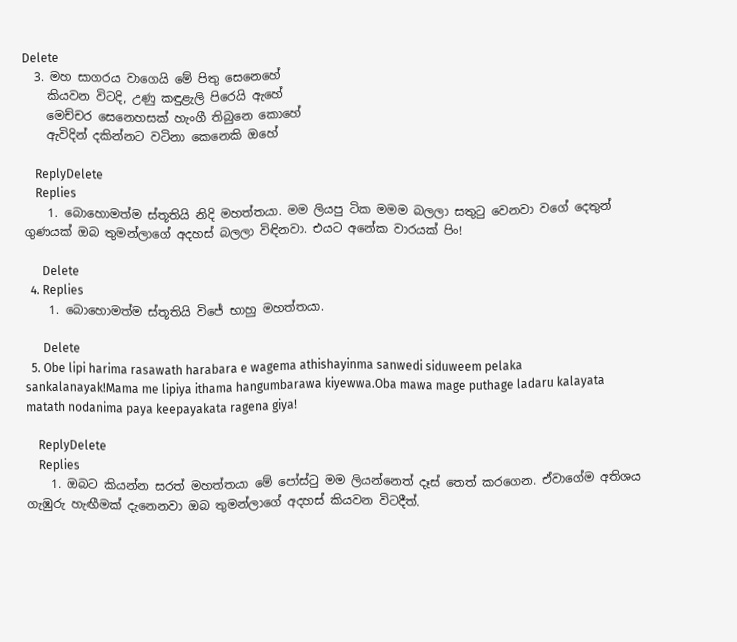Delete
  3. මහ සාගරය වාගෙයි මේ පිතු සෙනෙහේ
    කියවන විටදි, උණු කඳුළැලි පිරෙයි ඇහේ
    මෙච්චර සෙනෙහසක් හැංගී තිබුනෙ කොහේ
    ඇවිදින් දකින්නට වටිනා කෙනෙකි ඔහේ

    ReplyDelete
    Replies
    1. බොහොමත්ම ස්තූතියි නිදි මහත්තයා. මම ලියපු ටික මමම බලලා සතුටු වෙනවා වගේ දෙතුන් ගුණයක් ඔබ තුමන්ලාගේ අදහස් බලලා විඳිනවා. එයට අනේක වාරයක් පිං!

      Delete
  4. Replies
    1. බොහොමත්ම ස්තූතියි විජේ භාහු මහත්තයා.

      Delete
  5. Obe lipi harima rasawath harabara e wagema athishayinma sanwedi siduweem pelaka sankalanayak!Mama me lipiya ithama hangumbarawa kiyewwa.Oba mawa mage puthage ladaru kalayata matath nodanima paya keepayakata ragena giya!

    ReplyDelete
    Replies
    1. ඔබට කියන්න සරත් මහත්තයා මේ පෝස්ටු මම ලියන්නෙත් දෑස් තෙත් කරගෙන. ඒවාගේම අතිශය ගැඹුරු හැඟීමක් දැනෙනවා ඔබ තුමන්ලාගේ අදහස් කියවන විටදීත්.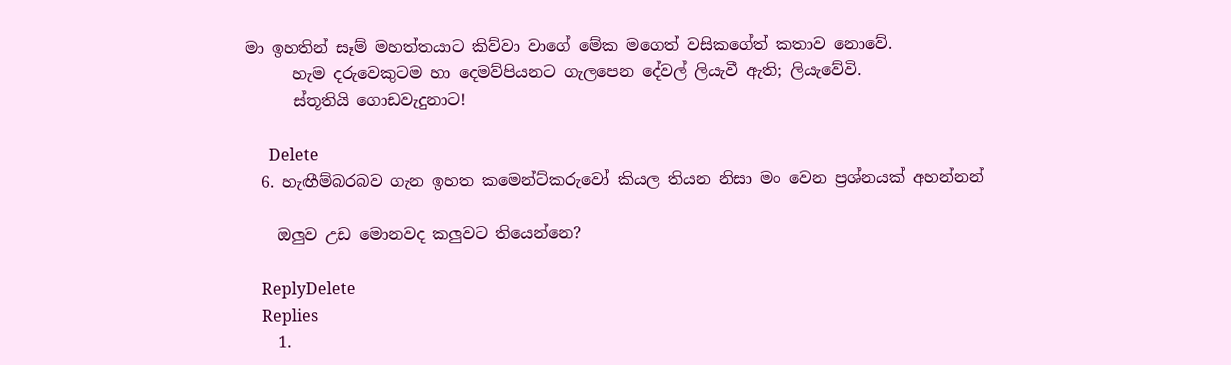මා ඉහතින් සෑම් මහත්තයාට කිව්වා වාගේ මේක මගෙත් වසිකගේත් කතාව නොවේ.
      හැම දරුවෙකුටම හා දෙමව්පියනට ගැලපෙන දේවල් ලියැවී ඇති; ලියැවේවි.
      ස්තූතියි ගොඩවැදුනාට!

      Delete
  6. හැඟීම්බරබව ගැන ඉහත කමෙන්ට්කරුවෝ කියල තියන නිසා මං වෙන ප්‍රශ්නයක් අහන්නන්

    ඔලුව උඩ මොනවද කලුවට තියෙන්නෙ?

    ReplyDelete
    Replies
    1.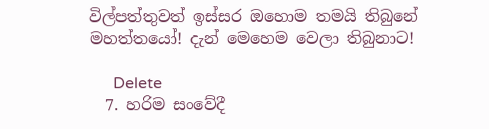විල්පත්තුවත් ඉස්සර ඔහොම තමයි තිබුනේ මහත්තයෝ! දැන් මෙහෙම වෙලා තිබුනාට!

      Delete
  7. හරිම සංවේදී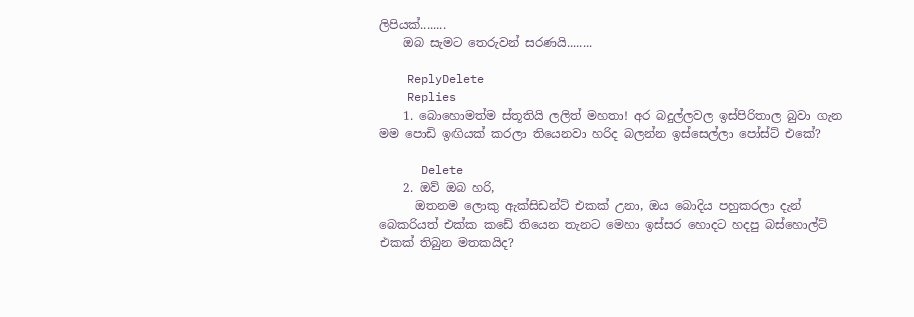ලිපියක්........
    ඔබ සැමට තෙරුවන් සරණයි........

    ReplyDelete
    Replies
    1. බොහොමත්ම ස්තූතියි ලලිත් මහතා! අර බදුල්ලවල ඉස්පිරිතාල බුවා ගැන මම පොඩි ඉඟියක් කරලා තියෙනවා හරිද බලන්න ඉස්සෙල්ලා පෝස්ට් එකේ?

      Delete
    2. ඔව් ඔබ හරි,
      ඔතනම ලොකු ඇක්සිඩන්ට් එකක් උනා, ඔය බොදිය පහුකරලා දැන් බෙකරියත් එක්ක කඩේ තියෙන තැනට මෙහා ඉස්සර හොදට හදපු බස්හොල්ට් එකක් තිබුන මතකයිද?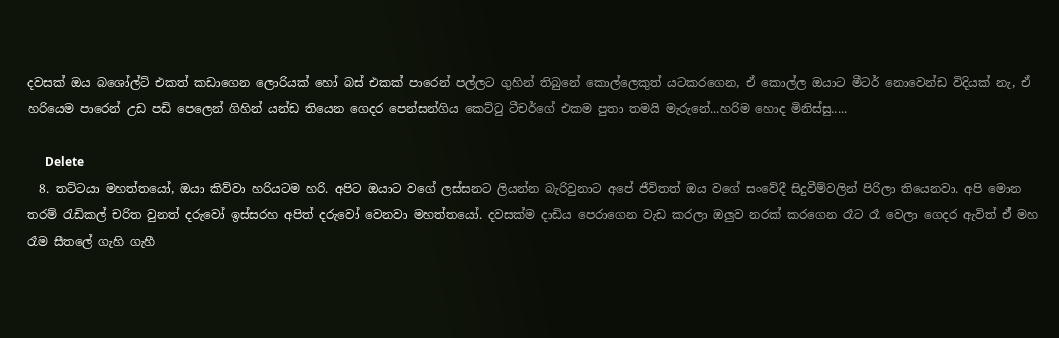දවසක් ඔය බශෝල්ට් එකත් කඩාගෙන ලොරියක් හෝ බස් එකක් පාරෙන් පල්ලට ගුහින් තිබුනේ කොල්ලෙකුත් යටකරගෙන, ඒ කොල්ල ඔයාට මීටර් නොවෙන්ඩ විදියක් නැ, ඒ හරියෙම පාරෙන් උඩ පඩි පෙලෙන් ගිහින් යන්ඩ තියෙන ගෙදර පෙන්සන්ගිය කෙට්ටු ටීචර්ගේ එකම පුතා තමයි මැරුනේ...හරිම හොද මිනිස්සු.....

      Delete
  8. තට්ටයා මහත්තයෝ, ඔයා කිව්වා හරියටම හරි. අපිට ඔයාට වගේ ලස්සනට ලියන්න බැරිවුනාට අපේ ජීවිතත් ඔය වගේ සංවේදී සිදුවීම්වලින් පිරිලා තියෙනවා. අපි මොන තරම් රැඩිකල් චරිත වුනත් දරුවෝ ඉස්සරහ අපිත් දරුවෝ වෙනවා මහත්තයෝ. දවසක්ම දාඩිය පෙරාගෙන වැඩ කරලා ඔලුව නරක් කරගෙන රෑට රෑ වෙලා ගෙදර ඇවිත් ඒ් මහ රෑම සීතලේ ගැහි ගැහී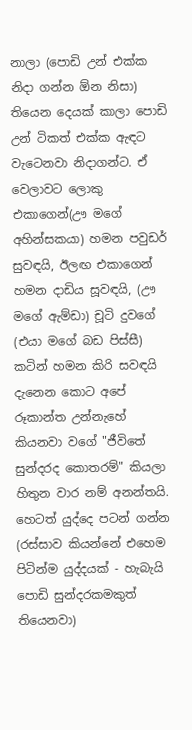නාලා (පොඩි උන් එක්ක නිදා ගන්න ඕන නිසා) තියෙන දෙයක් කාලා පොඩි උන් ටිකත් එක්ක ඇඳට වැටෙනවා නිදාගන්ට. ඒ වෙලාවට ලොකු එකාගෙන්(ඌ මගේ අහින්සකයා) හමන පවුඩර් සුවඳයි, ඊලඟ එකාගෙන් හමන දාඩිය සූවඳයි, (ඌ මගේ ඇම්ඩා) චූටි දුවගේ (එයා මගේ බඩ පිස්සී) කටින් හමන කිරි සවඳයි දැනෙන කොට අපේ රූකාන්ත උන්නැහේ කියනවා වගේ "ජීවිතේ සුන්දරද කොතරම්" කියලා හිතුන වාර නම් අනන්තයි. හෙටත් යුද්දෙ පටන් ගන්න (රස්සාව කියන්නේ එහෙම පිටින්ම යුද්දයක් - හැබැයි පොඩි සුන්දරකමකුත් තියෙනවා)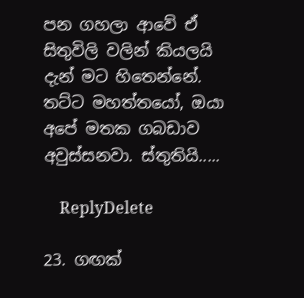පන ගහලා ආවේ ඒ සිතුවිලි වලින් කියලයි දැන් මට හිතෙන්නේ. තට්ට මහත්තයෝ, ඔයා අපේ මතක ගබඩාව අවුස්සනවා. ස්තුතියි.....

    ReplyDelete

23. ගඟක්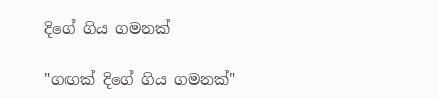දිගේ ගිය ගමනක්

"ගඟක් දිගේ ගිය ගමනක්"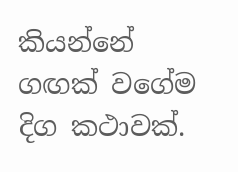කියන්නේ ගඟක් වගේම දිග කථාවක්.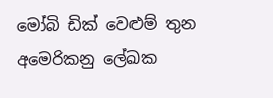මෝබි ඩික් වෙළුම් තුන අමෙරිකනු ලේඛක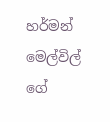හර්මන් මෙල්විල් ගේ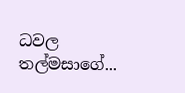ධවල තල්මසාගේ...